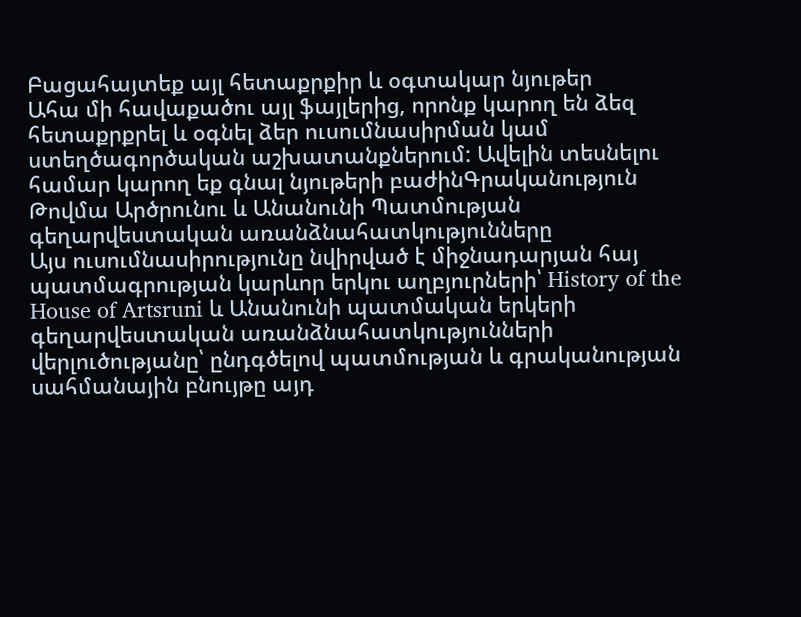Բացահայտեք այլ հետաքրքիր և օգտակար նյութեր
Ահա մի հավաքածու այլ ֆայլերից, որոնք կարող են ձեզ հետաքրքրել և օգնել ձեր ուսումնասիրման կամ ստեղծագործական աշխատանքներում: Ավելին տեսնելու համար կարող եք գնալ նյութերի բաժինԳրականություն
Թովմա Արծրունու և Անանունի Պատմության գեղարվեստական առանձնահատկությունները
Այս ուսումնասիրությունը նվիրված է միջնադարյան հայ պատմագրության կարևոր երկու աղբյուրների՝ History of the House of Artsruni և Անանունի պատմական երկերի գեղարվեստական առանձնահատկությունների վերլուծությանը՝ ընդգծելով պատմության և գրականության սահմանային բնույթը այդ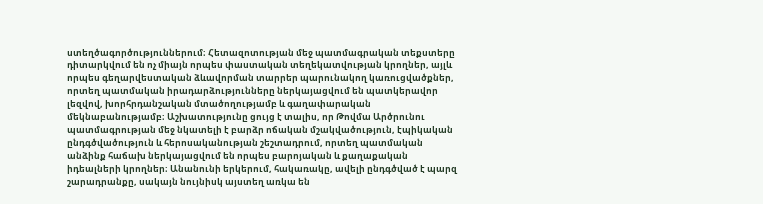ստեղծագործություններում։ Հետազոտության մեջ պատմագրական տեքստերը դիտարկվում են ոչ միայն որպես փաստական տեղեկատվության կրողներ, այլև որպես գեղարվեստական ձևավորման տարրեր պարունակող կառուցվածքներ, որտեղ պատմական իրադարձությունները ներկայացվում են պատկերավոր լեզվով, խորհրդանշական մտածողությամբ և գաղափարական մեկնաբանությամբ։ Աշխատությունը ցույց է տալիս, որ Թովմա Արծրունու պատմագրության մեջ նկատելի է բարձր ոճական մշակվածություն, էպիկական ընդգծվածություն և հերոսականության շեշտադրում, որտեղ պատմական անձինք հաճախ ներկայացվում են որպես բարոյական և քաղաքական իդեալների կրողներ։ Անանունի երկերում, հակառակը, ավելի ընդգծված է պարզ շարադրանքը, սակայն նույնիսկ այստեղ առկա են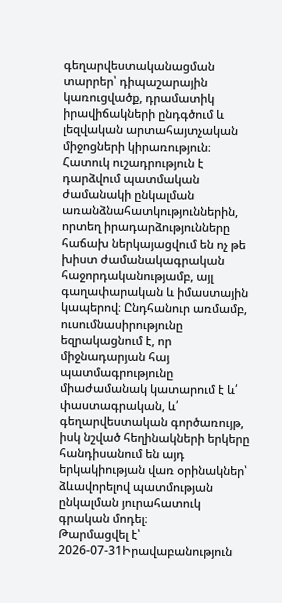գեղարվեստականացման տարրեր՝ դիպաշարային կառուցվածք, դրամատիկ իրավիճակների ընդգծում և լեզվական արտահայտչական միջոցների կիրառություն։ Հատուկ ուշադրություն է դարձվում պատմական ժամանակի ընկալման առանձնահատկություններին, որտեղ իրադարձությունները հաճախ ներկայացվում են ոչ թե խիստ ժամանակագրական հաջորդականությամբ, այլ գաղափարական և իմաստային կապերով։ Ընդհանուր առմամբ, ուսումնասիրությունը եզրակացնում է, որ միջնադարյան հայ պատմագրությունը միաժամանակ կատարում է և՛ փաստագրական, և՛ գեղարվեստական գործառույթ, իսկ նշված հեղինակների երկերը հանդիսանում են այդ երկակիության վառ օրինակներ՝ ձևավորելով պատմության ընկալման յուրահատուկ գրական մոդել։
Թարմացվել է՝ 2026-07-31Իրավաբանություն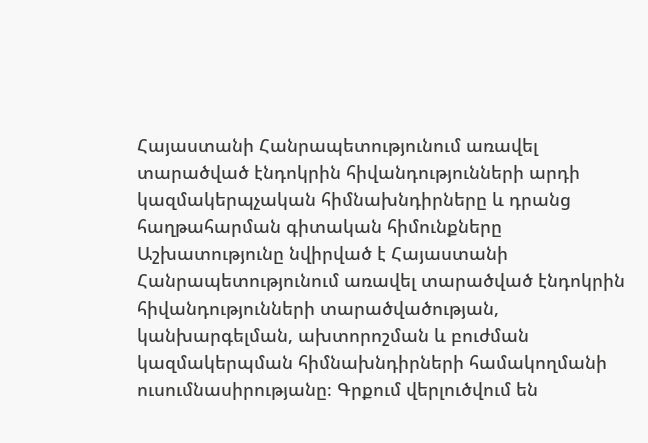Հայաստանի Հանրապետությունում առավել տարածված էնդոկրին հիվանդությունների արդի կազմակերպչական հիմնախնդիրները և դրանց հաղթահարման գիտական հիմունքները
Աշխատությունը նվիրված է Հայաստանի Հանրապետությունում առավել տարածված էնդոկրին հիվանդությունների տարածվածության, կանխարգելման, ախտորոշման և բուժման կազմակերպման հիմնախնդիրների համակողմանի ուսումնասիրությանը։ Գրքում վերլուծվում են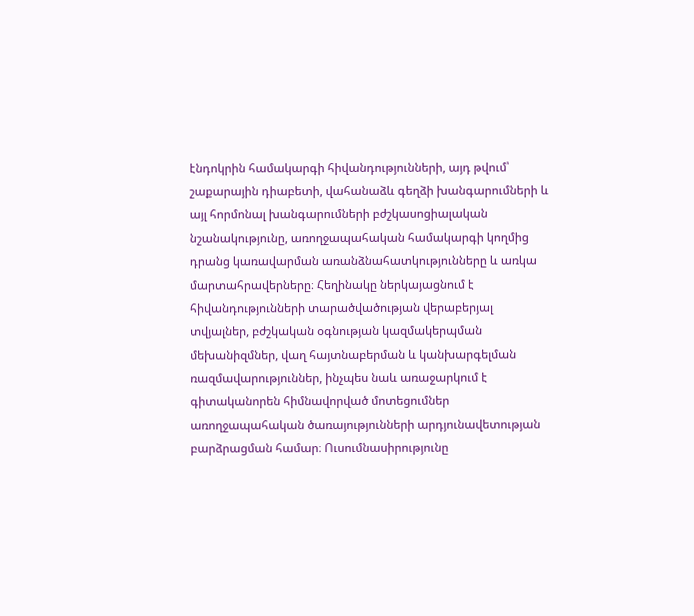էնդոկրին համակարգի հիվանդությունների, այդ թվում՝ շաքարային դիաբետի, վահանաձև գեղձի խանգարումների և այլ հորմոնալ խանգարումների բժշկասոցիալական նշանակությունը, առողջապահական համակարգի կողմից դրանց կառավարման առանձնահատկությունները և առկա մարտահրավերները։ Հեղինակը ներկայացնում է հիվանդությունների տարածվածության վերաբերյալ տվյալներ, բժշկական օգնության կազմակերպման մեխանիզմներ, վաղ հայտնաբերման և կանխարգելման ռազմավարություններ, ինչպես նաև առաջարկում է գիտականորեն հիմնավորված մոտեցումներ առողջապահական ծառայությունների արդյունավետության բարձրացման համար։ Ուսումնասիրությունը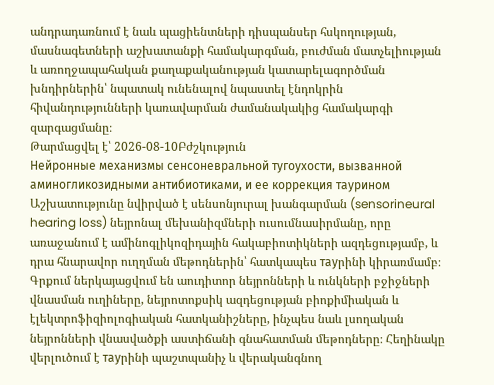անդրադառնում է նաև պացիենտների դիսպանսեր հսկողության, մասնագետների աշխատանքի համակարգման, բուժման մատչելիության և առողջապահական քաղաքականության կատարելագործման խնդիրներին՝ նպատակ ունենալով նպաստել էնդոկրին հիվանդությունների կառավարման ժամանակակից համակարգի զարգացմանը։
Թարմացվել է՝ 2026-08-10Բժշկություն
Нейронные механизмы сенсоневральной тугоухости, вызванной аминогликозидными антибиотиками, и ее коррекция таурином
Աշխատությունը նվիրված է սենսոնյուրալ խանգարման (sensorineural hearing loss) նեյրոնալ մեխանիզմների ուսումնասիրմանը, որը առաջանում է ամինոգլիկոզիդային հակաբիոտիկների ազդեցությամբ, և դրա հնարավոր ուղղման մեթոդներին՝ հատկապես тауրինի կիրառմամբ։ Գրքում ներկայացվում են աուդիտոր նեյրոնների և ունկների բջիջների վնասման ուղիները, նեյրոտոքսիկ ազդեցության բիոքիմիական և էլեկտրոֆիզիոլոգիական հատկանիշները, ինչպես նաև լսողական նեյրոնների վնասվածքի աստիճանի գնահատման մեթոդները։ Հեղինակը վերլուծում է тауրինի պաշտպանիչ և վերականգնող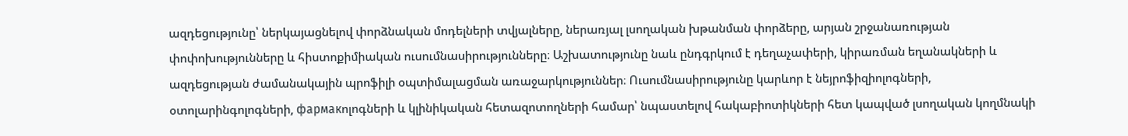ազդեցությունը՝ ներկայացնելով փորձնական մոդելների տվյալները, ներառյալ լսողական խթանման փորձերը, արյան շրջանառության փոփոխությունները և հիստոքիմիական ուսումնասիրությունները։ Աշխատությունը նաև ընդգրկում է դեղաչափերի, կիրառման եղանակների և ազդեցության ժամանակային պրոֆիլի օպտիմալացման առաջարկություններ։ Ուսումնասիրությունը կարևոր է նեյրոֆիզիոլոգների, օտոլարինգոլոգների, фармакոլոգների և կլինիկական հետազոտողների համար՝ նպաստելով հակաբիոտիկների հետ կապված լսողական կողմնակի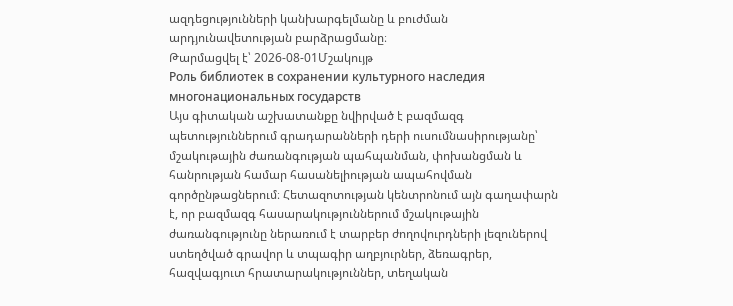ազդեցությունների կանխարգելմանը և բուժման արդյունավետության բարձրացմանը։
Թարմացվել է՝ 2026-08-01Մշակույթ
Роль библиотек в сохранении культурного наследия многонациональных государств
Այս գիտական աշխատանքը նվիրված է բազմազգ պետություններում գրադարանների դերի ուսումնասիրությանը՝ մշակութային ժառանգության պահպանման, փոխանցման և հանրության համար հասանելիության ապահովման գործընթացներում։ Հետազոտության կենտրոնում այն գաղափարն է, որ բազմազգ հասարակություններում մշակութային ժառանգությունը ներառում է տարբեր ժողովուրդների լեզուներով ստեղծված գրավոր և տպագիր աղբյուրներ, ձեռագրեր, հազվագյուտ հրատարակություններ, տեղական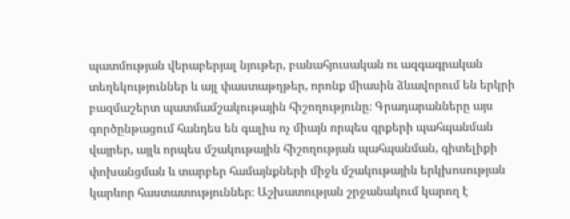պատմության վերաբերյալ նյութեր, բանահյուսական ու ազգագրական տեղեկություններ և այլ փաստաթղթեր, որոնք միասին ձևավորում են երկրի բազմաշերտ պատմամշակութային հիշողությունը։ Գրադարանները այս գործընթացում հանդես են գալիս ոչ միայն որպես գրքերի պահպանման վայրեր, այլև որպես մշակութային հիշողության պահպանման, գիտելիքի փոխանցման և տարբեր համայնքների միջև մշակութային երկխոսության կարևոր հաստատություններ։ Աշխատության շրջանակում կարող է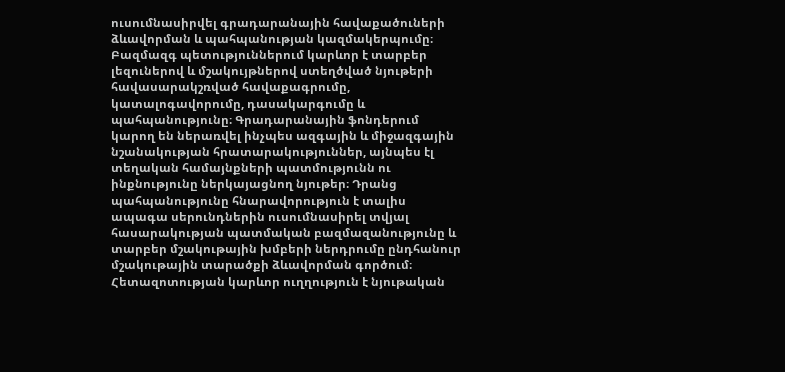ուսումնասիրվել գրադարանային հավաքածուների ձևավորման և պահպանության կազմակերպումը։ Բազմազգ պետություններում կարևոր է տարբեր լեզուներով և մշակույթներով ստեղծված նյութերի հավասարակշռված հավաքագրումը, կատալոգավորումը, դասակարգումը և պահպանությունը։ Գրադարանային ֆոնդերում կարող են ներառվել ինչպես ազգային և միջազգային նշանակության հրատարակություններ, այնպես էլ տեղական համայնքների պատմությունն ու ինքնությունը ներկայացնող նյութեր։ Դրանց պահպանությունը հնարավորություն է տալիս ապագա սերունդներին ուսումնասիրել տվյալ հասարակության պատմական բազմազանությունը և տարբեր մշակութային խմբերի ներդրումը ընդհանուր մշակութային տարածքի ձևավորման գործում։ Հետազոտության կարևոր ուղղություն է նյութական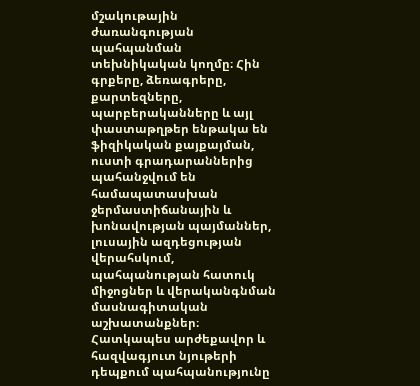մշակութային ժառանգության պահպանման տեխնիկական կողմը։ Հին գրքերը, ձեռագրերը, քարտեզները, պարբերականները և այլ փաստաթղթեր ենթակա են ֆիզիկական քայքայման, ուստի գրադարաններից պահանջվում են համապատասխան ջերմաստիճանային և խոնավության պայմաններ, լուսային ազդեցության վերահսկում, պահպանության հատուկ միջոցներ և վերականգնման մասնագիտական աշխատանքներ։ Հատկապես արժեքավոր և հազվագյուտ նյութերի դեպքում պահպանությունը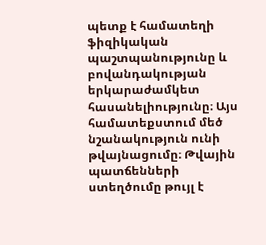պետք է համատեղի ֆիզիկական պաշտպանությունը և բովանդակության երկարաժամկետ հասանելիությունը։ Այս համատեքստում մեծ նշանակություն ունի թվայնացումը։ Թվային պատճենների ստեղծումը թույլ է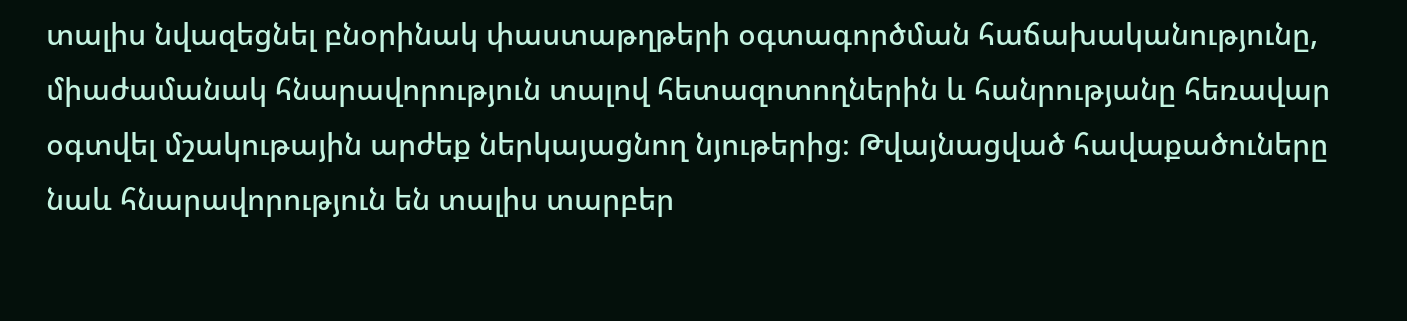տալիս նվազեցնել բնօրինակ փաստաթղթերի օգտագործման հաճախականությունը, միաժամանակ հնարավորություն տալով հետազոտողներին և հանրությանը հեռավար օգտվել մշակութային արժեք ներկայացնող նյութերից։ Թվայնացված հավաքածուները նաև հնարավորություն են տալիս տարբեր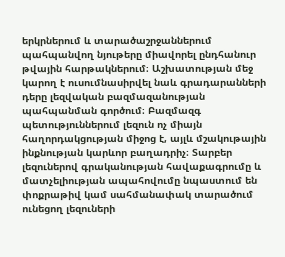երկրներում և տարածաշրջաններում պահպանվող նյութերը միավորել ընդհանուր թվային հարթակներում։ Աշխատության մեջ կարող է ուսումնասիրվել նաև գրադարանների դերը լեզվական բազմազանության պահպանման գործում։ Բազմազգ պետություններում լեզուն ոչ միայն հաղորդակցության միջոց է, այլև մշակութային ինքնության կարևոր բաղադրիչ։ Տարբեր լեզուներով գրականության հավաքագրումը և մատչելիության ապահովումը նպաստում են փոքրաթիվ կամ սահմանափակ տարածում ունեցող լեզուների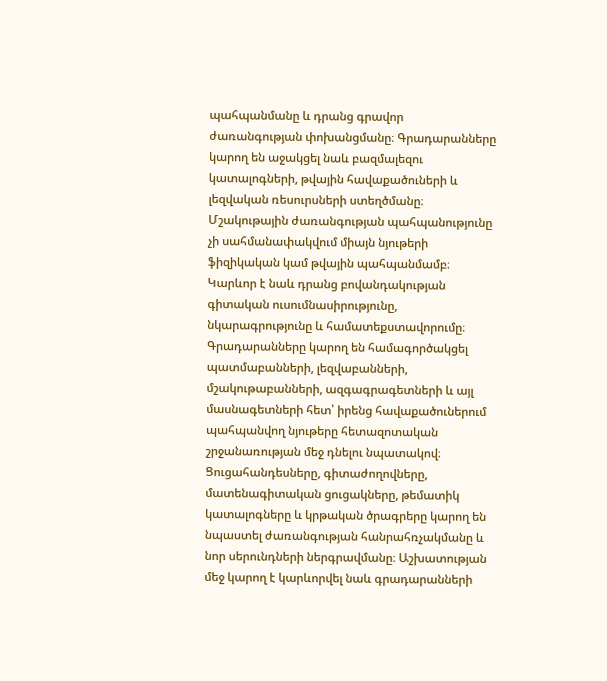պահպանմանը և դրանց գրավոր ժառանգության փոխանցմանը։ Գրադարանները կարող են աջակցել նաև բազմալեզու կատալոգների, թվային հավաքածուների և լեզվական ռեսուրսների ստեղծմանը։ Մշակութային ժառանգության պահպանությունը չի սահմանափակվում միայն նյութերի ֆիզիկական կամ թվային պահպանմամբ։ Կարևոր է նաև դրանց բովանդակության գիտական ուսումնասիրությունը, նկարագրությունը և համատեքստավորումը։ Գրադարանները կարող են համագործակցել պատմաբանների, լեզվաբանների, մշակութաբանների, ազգագրագետների և այլ մասնագետների հետ՝ իրենց հավաքածուներում պահպանվող նյութերը հետազոտական շրջանառության մեջ դնելու նպատակով։ Ցուցահանդեսները, գիտաժողովները, մատենագիտական ցուցակները, թեմատիկ կատալոգները և կրթական ծրագրերը կարող են նպաստել ժառանգության հանրահռչակմանը և նոր սերունդների ներգրավմանը։ Աշխատության մեջ կարող է կարևորվել նաև գրադարանների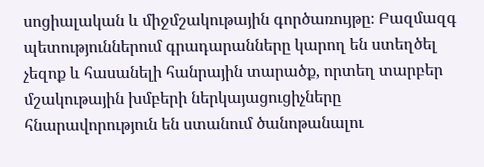սոցիալական և միջմշակութային գործառույթը։ Բազմազգ պետություններում գրադարանները կարող են ստեղծել չեզոք և հասանելի հանրային տարածք, որտեղ տարբեր մշակութային խմբերի ներկայացուցիչները հնարավորություն են ստանում ծանոթանալու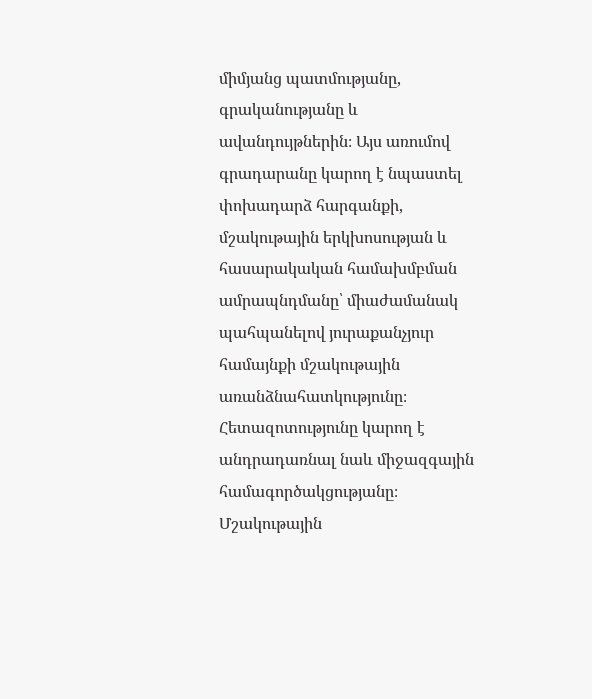միմյանց պատմությանը, գրականությանը և ավանդույթներին։ Այս առումով գրադարանը կարող է նպաստել փոխադարձ հարգանքի, մշակութային երկխոսության և հասարակական համախմբման ամրապնդմանը՝ միաժամանակ պահպանելով յուրաքանչյուր համայնքի մշակութային առանձնահատկությունը։ Հետազոտությունը կարող է անդրադառնալ նաև միջազգային համագործակցությանը։ Մշակութային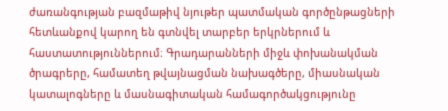ժառանգության բազմաթիվ նյութեր պատմական գործընթացների հետևանքով կարող են գտնվել տարբեր երկրներում և հաստատություններում։ Գրադարանների միջև փոխանակման ծրագրերը, համատեղ թվայնացման նախագծերը, միասնական կատալոգները և մասնագիտական համագործակցությունը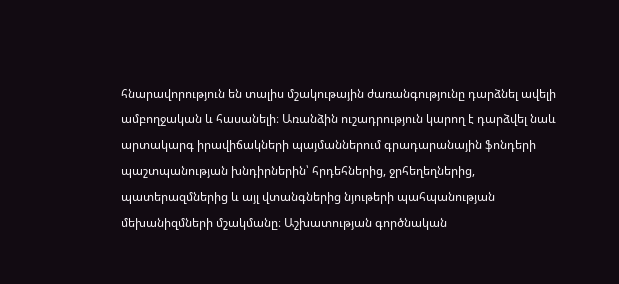հնարավորություն են տալիս մշակութային ժառանգությունը դարձնել ավելի ամբողջական և հասանելի։ Առանձին ուշադրություն կարող է դարձվել նաև արտակարգ իրավիճակների պայմաններում գրադարանային ֆոնդերի պաշտպանության խնդիրներին՝ հրդեհներից, ջրհեղեղներից, պատերազմներից և այլ վտանգներից նյութերի պահպանության մեխանիզմների մշակմանը։ Աշխատության գործնական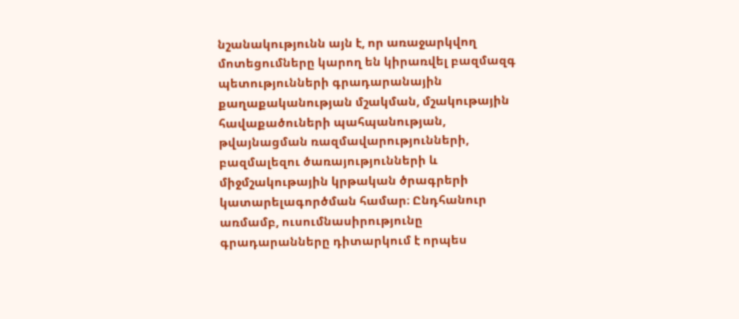նշանակությունն այն է, որ առաջարկվող մոտեցումները կարող են կիրառվել բազմազգ պետությունների գրադարանային քաղաքականության մշակման, մշակութային հավաքածուների պահպանության, թվայնացման ռազմավարությունների, բազմալեզու ծառայությունների և միջմշակութային կրթական ծրագրերի կատարելագործման համար։ Ընդհանուր առմամբ, ուսումնասիրությունը գրադարանները դիտարկում է որպես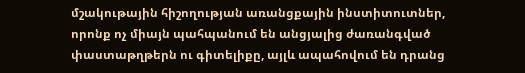մշակութային հիշողության առանցքային ինստիտուտներ, որոնք ոչ միայն պահպանում են անցյալից ժառանգված փաստաթղթերն ու գիտելիքը, այլև ապահովում են դրանց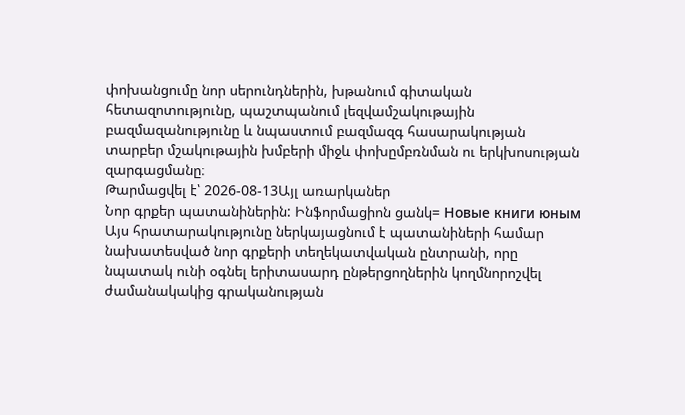փոխանցումը նոր սերունդներին, խթանում գիտական հետազոտությունը, պաշտպանում լեզվամշակութային բազմազանությունը և նպաստում բազմազգ հասարակության տարբեր մշակութային խմբերի միջև փոխըմբռնման ու երկխոսության զարգացմանը։
Թարմացվել է՝ 2026-08-13Այլ առարկաներ
Նոր գրքեր պատանիներին: Ինֆորմացիոն ցանկ= Новые книги юным
Այս հրատարակությունը ներկայացնում է պատանիների համար նախատեսված նոր գրքերի տեղեկատվական ընտրանի, որը նպատակ ունի օգնել երիտասարդ ընթերցողներին կողմնորոշվել ժամանակակից գրականության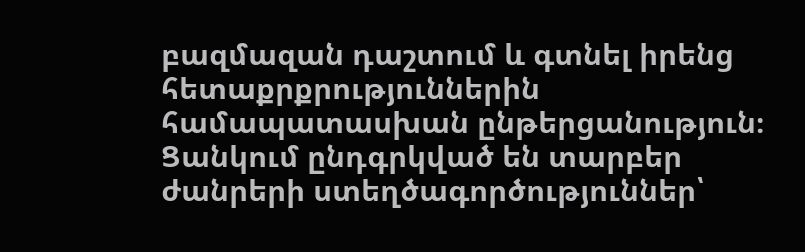բազմազան դաշտում և գտնել իրենց հետաքրքրություններին համապատասխան ընթերցանություն։ Ցանկում ընդգրկված են տարբեր ժանրերի ստեղծագործություններ՝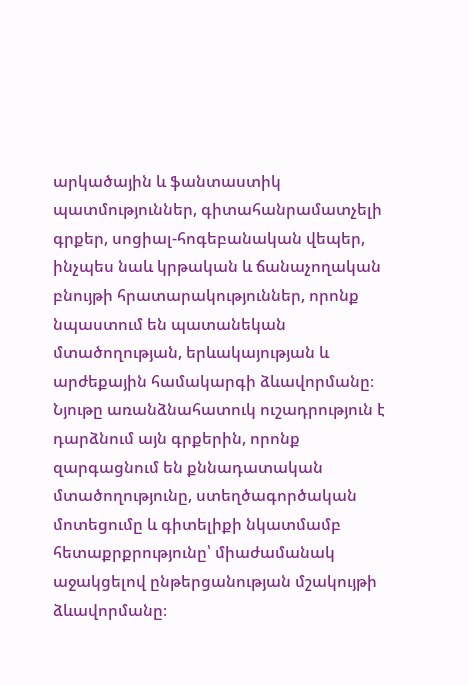արկածային և ֆանտաստիկ պատմություններ, գիտահանրամատչելի գրքեր, սոցիալ-հոգեբանական վեպեր, ինչպես նաև կրթական և ճանաչողական բնույթի հրատարակություններ, որոնք նպաստում են պատանեկան մտածողության, երևակայության և արժեքային համակարգի ձևավորմանը։ Նյութը առանձնահատուկ ուշադրություն է դարձնում այն գրքերին, որոնք զարգացնում են քննադատական մտածողությունը, ստեղծագործական մոտեցումը և գիտելիքի նկատմամբ հետաքրքրությունը՝ միաժամանակ աջակցելով ընթերցանության մշակույթի ձևավորմանը։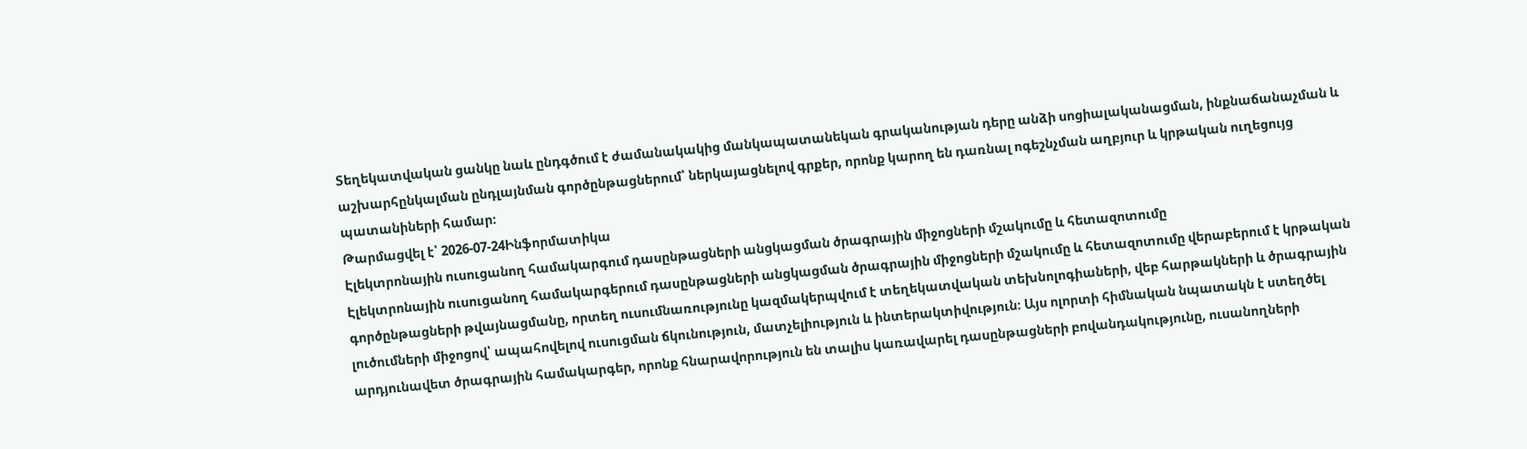Տեղեկատվական ցանկը նաև ընդգծում է ժամանակակից մանկապատանեկան գրականության դերը անձի սոցիալականացման, ինքնաճանաչման և աշխարհընկալման ընդլայնման գործընթացներում՝ ներկայացնելով գրքեր, որոնք կարող են դառնալ ոգեշնչման աղբյուր և կրթական ուղեցույց պատանիների համար։
Թարմացվել է՝ 2026-07-24Ինֆորմատիկա
Էլեկտրոնային ուսուցանող համակարգում դասընթացների անցկացման ծրագրային միջոցների մշակումը և հետազոտումը
Էլեկտրոնային ուսուցանող համակարգերում դասընթացների անցկացման ծրագրային միջոցների մշակումը և հետազոտումը վերաբերում է կրթական գործընթացների թվայնացմանը, որտեղ ուսումնառությունը կազմակերպվում է տեղեկատվական տեխնոլոգիաների, վեբ հարթակների և ծրագրային լուծումների միջոցով՝ ապահովելով ուսուցման ճկունություն, մատչելիություն և ինտերակտիվություն։ Այս ոլորտի հիմնական նպատակն է ստեղծել արդյունավետ ծրագրային համակարգեր, որոնք հնարավորություն են տալիս կառավարել դասընթացների բովանդակությունը, ուսանողների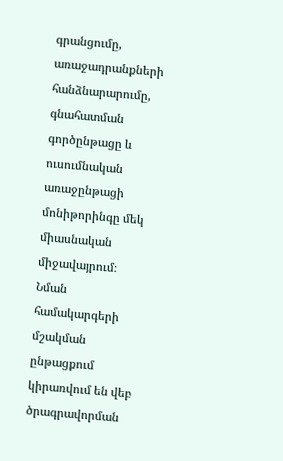գրանցումը, առաջադրանքների հանձնարարումը, գնահատման գործընթացը և ուսումնական առաջընթացի մոնիթորինգը մեկ միասնական միջավայրում։ Նման համակարգերի մշակման ընթացքում կիրառվում են վեբ ծրագրավորման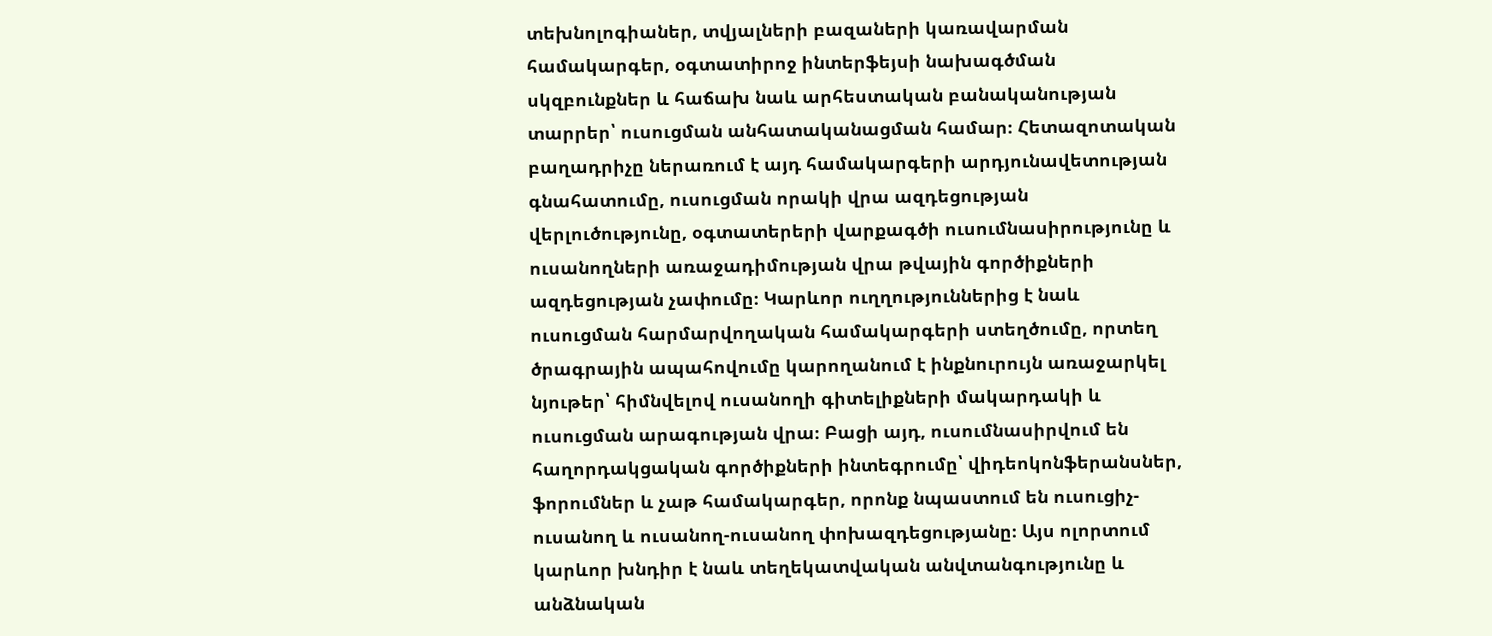տեխնոլոգիաներ, տվյալների բազաների կառավարման համակարգեր, օգտատիրոջ ինտերֆեյսի նախագծման սկզբունքներ և հաճախ նաև արհեստական բանականության տարրեր՝ ուսուցման անհատականացման համար։ Հետազոտական բաղադրիչը ներառում է այդ համակարգերի արդյունավետության գնահատումը, ուսուցման որակի վրա ազդեցության վերլուծությունը, օգտատերերի վարքագծի ուսումնասիրությունը և ուսանողների առաջադիմության վրա թվային գործիքների ազդեցության չափումը։ Կարևոր ուղղություններից է նաև ուսուցման հարմարվողական համակարգերի ստեղծումը, որտեղ ծրագրային ապահովումը կարողանում է ինքնուրույն առաջարկել նյութեր՝ հիմնվելով ուսանողի գիտելիքների մակարդակի և ուսուցման արագության վրա։ Բացի այդ, ուսումնասիրվում են հաղորդակցական գործիքների ինտեգրումը՝ վիդեոկոնֆերանսներ, ֆորումներ և չաթ համակարգեր, որոնք նպաստում են ուսուցիչ-ուսանող և ուսանող-ուսանող փոխազդեցությանը։ Այս ոլորտում կարևոր խնդիր է նաև տեղեկատվական անվտանգությունը և անձնական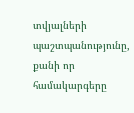տվյալների պաշտպանությունը, քանի որ համակարգերը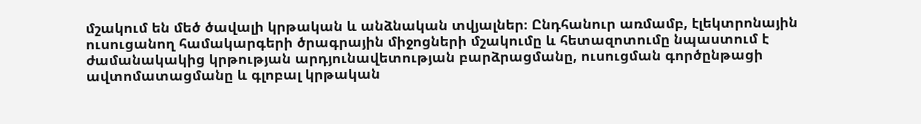մշակում են մեծ ծավալի կրթական և անձնական տվյալներ։ Ընդհանուր առմամբ, էլեկտրոնային ուսուցանող համակարգերի ծրագրային միջոցների մշակումը և հետազոտումը նպաստում է ժամանակակից կրթության արդյունավետության բարձրացմանը, ուսուցման գործընթացի ավտոմատացմանը և գլոբալ կրթական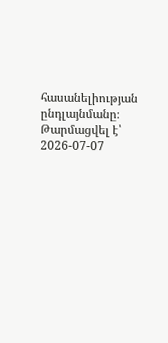հասանելիության ընդլայնմանը։
Թարմացվել է՝ 2026-07-07